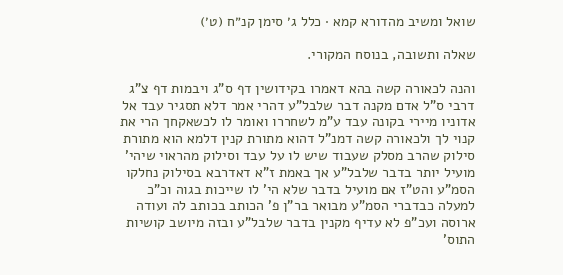שואל ומשיב מהדורא קמא · כלל ג׳ סימן קנ״ח (ט׳)

שאלה ותשובה, בנוסח המקורי.

והנה לכאורה קשה בהא דאמרו בקידושין דף ס"ג ויבמות דף צ"ג דרבי ס"ל אדם מקנה דבר שלבל"ע דהרי אמר דלא תסגיר עבד אל אדוניו מיירי בקונה עבד ע"מ לשחררו ואומר לו לכשאקחך הרי את קנוי לך ולכאורה קשה דמנ"ל דהוא מתורת קנין דלמא הוא מתורת סילוק שהרב מסלק שעבוד שיש לו על עבד וסילוק מהראוי שיהי' מועיל יותר בדבר שלבל"ע אך באמת ז"א דאדרבא בסילוק נחלקו הסמ"ע והט"ז אם מועיל בדבר שלא הי' לו שייכות בגוה וכ"כ למעלה כבדברי הסמ"ע מבואר בר"ן פ' הכותב בכותב לה ועודה ארוסה ועכ"פ לא עדיף מקנין בדבר שלבל"ע ובזה מיושב קושיות התוס'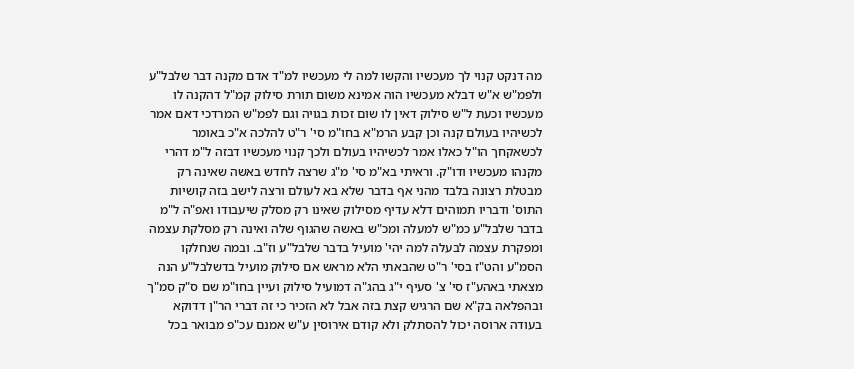מה דנקט קנוי לך מעכשיו והקשו למה לי מעכשיו למ"ד אדם מקנה דבר שלבל"ע ולפמ"ש א"ש דבלא מעכשיו הוה אמינא משום תורת סילוק קמ"ל דהקנה לו מעכשיו וכעת ל"ש סילוק דאין לו שום זכות בגויה וגם לפמ"ש המרדכי דאם אמר לכשיהיו בעולם קנה וכן קבע הרמ"א בחו"מ סי' ר"ט להלכה א"כ באומר לכשאקחך הו"ל כאלו אמר לכשיהיו בעולם ולכך קנוי מעכשיו דבזה ל"מ דהרי מקנהו מעכשיו ודו"ק. וראיתי בא"מ סי' מ"ג שרצה לחדש באשה שאינה רק מבטלת רצונה בלבד מהני אף בדבר שלא בא לעולם ורצה לישב בזה קושיות התוס' ודבריו תמוהים דלא עדיף מסילוק שאינו רק מסלק שיעבודו ואפ"ה ל"מ בדבר שלבל"ע כמ"ש למעלה ומכ"ש באשה שהגוף שלה ואינה רק מסלקת עצמה ומפקרת עצמה לבעלה למה יהי' מועיל בדבר שלבל"ע וז"ב. ובמה שנחלקו הסמ"ע והט"ז בסי' ר"ט שהבאתי הלא מראש אם סילוק מועיל בדשלבל"ע הנה מצאתי באהע"ז סי' צ' סעיף י"ג בהג"ה דמועיל סילוק ועיין בחו"מ שם ס"ק סמ"ך ובהפלאה בק"א שם הרגיש קצת בזה אבל לא הזכיר כי זה דברי הר"ן דדוקא בעודה ארוסה יכול להסתלק ולא קודם אירוסין ע"ש אמנם עכ"פ מבואר בכל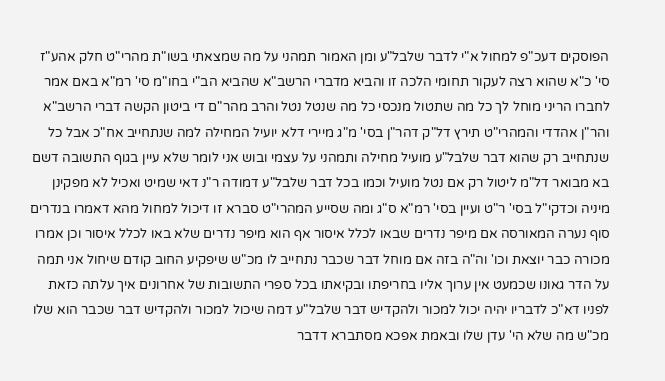הפוסקים דעכ"פ למחול א"י לדבר שלבל"ע ומן האמור תמהני על מה שמצאתי בשו"ת מהרי"ט חלק אהע"ז סי' כ"א שהוא רצה לעקור תחומי הלכה זו והביא מדברי הרשב"א שהביא הב"י בחו"מ סי' רמ"א באם אמר לחברו הריני מוחל לך כל מה שתטול מנכסי כל מה שנטל נטל והרב מהר"ם די ביטון הקשה דברי הרשב"א והר"ן אהדדי והמהרי"ט תירץ דל"ק דהר"ן בסי' מ"ג מיירי דלא יועיל המחילה למה שנתחייב אח"כ אבל כל שנתחייב רק שהוא דבר שלבל"ע מועיל מחילה ותמהני על עצמי ובוש אני לומר שלא עיין בגוף התשובה דשם בא מבואר דל"מ ליטול רק אם נטל מועיל וכמו בכל דבר שלבל"ע דמודה ר"נ דאי שמיט ואכיל לא מפקינן מיניה וכדקי"ל בסי' ר"ט ועיין בסי' רמ"א ס"ג ומה שסייע המהרי"ט סברא זו דיכול למחול מהא דאמרו בנדרים סוף נערה המאורסה אם מיפר נדרים שבאו לכלל איסור אף הוא מיפר נדרים שלא באו לכלל איסור וכן אמרו מכורה כבר יוצאת וכו' וה"ה בזה אם מוחל דבר שכבר נתחייב לו מכ"ש שיפקיע החוב קודם שיחול אני תמה על הדר גאונו שכמעט אין ערוך אליו בחריפתו ובקיאתו בכל ספרי התשובות של אחרונים איך עלתה כזאת לפניו דא"כ לדבריו יהיה יכול למכור ולהקדיש דבר שלבל"ע דמה שיכול למכור ולהקדיש דבר שכבר הוא שלו מכ"ש מה שלא הי' עדן שלו ובאמת אפכא מסתברא דדבר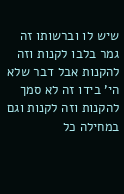שיש לו וברשותו זה גמר בלבו לקנות וזה להקנות אבל דבר שלא הי' בידו זה לא סמך להקנות וזה לקנות וגם במחילה כל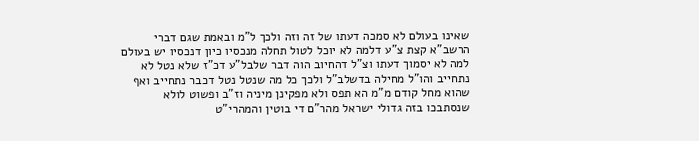שאינו בעולם לא סמכה דעתו של זה וזה ולכך ל"מ ובאמת שגם דברי הרשב"א קצת צ"ע דלמה לא יוכל לטול תחלה מנכסיו כיון דנכסיו יש בעולם למה לא יסמוך דעתו וצ"ל דהחיוב הוה דבר שלבל"ע דכ"ז שלא נטל לא נתחייב והו"ל מחילה בדשלב"ל ולכך כל מה שנטל נטל דכבר נתחייב ואף שהוא מחל קודם מ"מ הא תפס ולא מפקינן מיניה וז"ב ופשוט לולא שנסתבכו בזה גדולי ישראל מהר"ם די בוטין והמהרי"ט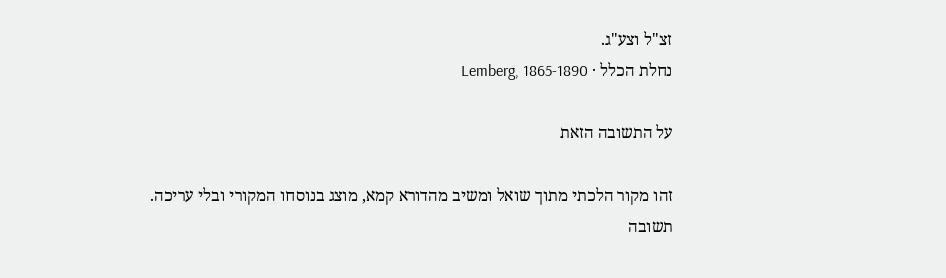זצ"ל וצע"ג.
נחלת הכלל · Lemberg, 1865-1890

על התשובה הזאת

זהו מקור הלכתי מתוך שואל ומשיב מהדורא קמא, מוצג בנוסחו המקורי ובלי עריכה. תשובה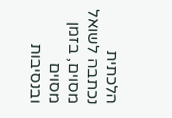הלכתית נכתבה לשואל מסוים, בזמן מסוים ובנסיבות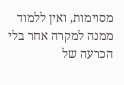מסוימות, ואין ללמוד ממנה למקרה אחר בלי הכרעה של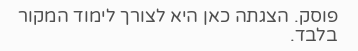פוסק. הצגתה כאן היא לצורך לימוד המקור בלבד.